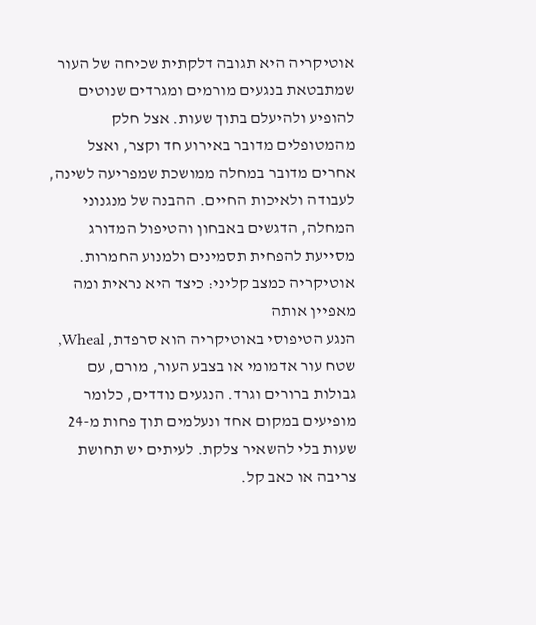אוטיקריה היא תגובה דלקתית שכיחה של העור שמתבטאת בנגעים מורמים ומגרדים שנוטים להופיע ולהיעלם בתוך שעות. אצל חלק מהמטופלים מדובר באירוע חד וקצר, ואצל אחרים מדובר במחלה ממושכת שמפריעה לשינה, לעבודה ולאיכות החיים. ההבנה של מנגנוני המחלה, הדגשים באבחון והטיפול המדורג מסייעת להפחית תסמינים ולמנוע החמרות.
אוטיקריה כמצב קליני: כיצד היא נראית ומה מאפיין אותה
הנגע הטיפוסי באוטיקריה הוא סרפדת, Wheal, שטח עור אדמומי או בצבע העור, מורם, עם גבולות ברורים וגרד. הנגעים נודדים, כלומר מופיעים במקום אחד ונעלמים תוך פחות מ-24 שעות בלי להשאיר צלקת. לעיתים יש תחושת צריבה או כאב קל.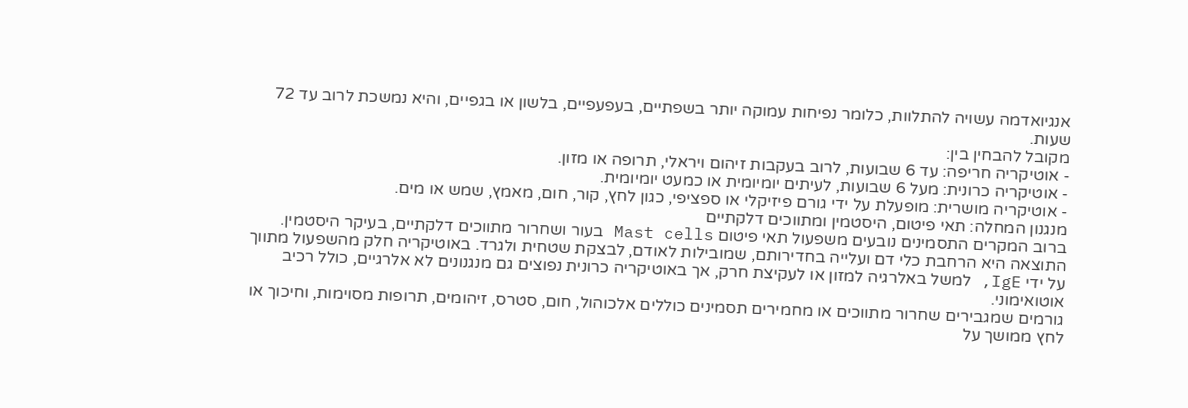אנגיואדמה עשויה להתלוות, כלומר נפיחות עמוקה יותר בשפתיים, בעפעפיים, בלשון או בגפיים, והיא נמשכת לרוב עד 72 שעות.
מקובל להבחין בין:
- אוטיקריה חריפה: עד 6 שבועות, לרוב בעקבות זיהום ויראלי, תרופה או מזון.
- אוטיקריה כרונית: מעל 6 שבועות, לעיתים יומיומית או כמעט יומיומית.
- אוטיקריה מושרית: מופעלת על ידי גורם פיזיקלי או ספציפי, כגון לחץ, קור, חום, מאמץ, שמש או מים.
מנגנון המחלה: תאי פיטום, היסטמין ומתווכים דלקתיים
ברוב המקרים התסמינים נובעים משפעול תאי פיטום Mast cells בעור ושחרור מתווכים דלקתיים, בעיקר היסטמין. התוצאה היא הרחבת כלי דם ועלייה בחדירותם, שמובילות לאודם, לבצקת שטחית ולגרד. באוטיקריה חלק מהשפעול מתווך על ידי IgE, למשל באלרגיה למזון או לעקיצת חרק, אך באוטיקריה כרונית נפוצים גם מנגנונים לא אלרגיים, כולל רכיב אוטואימוני.
גורמים שמגבירים שחרור מתווכים או מחמירים תסמינים כוללים אלכוהול, חום, סטרס, זיהומים, תרופות מסוימות, וחיכוך או לחץ ממושך על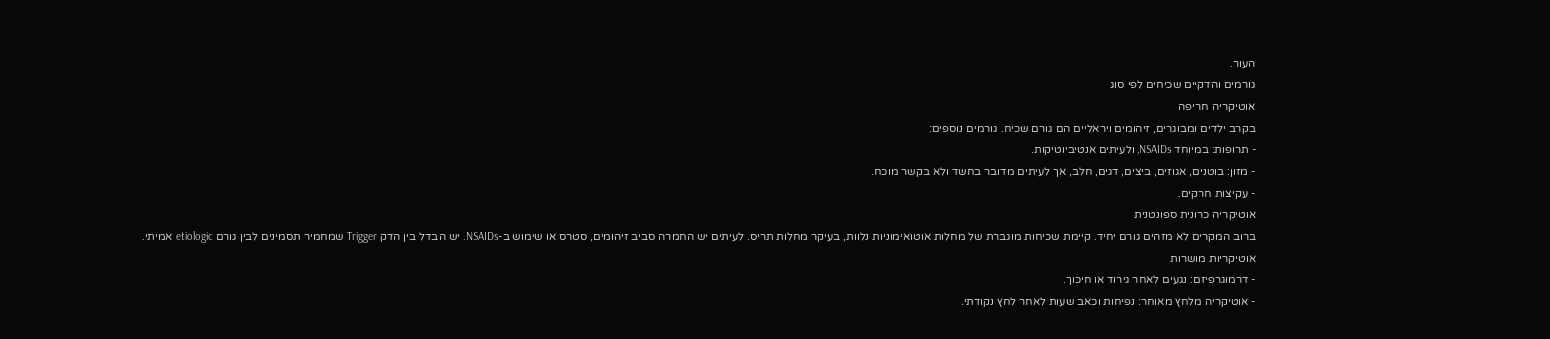העור.
גורמים והדקיים שכיחים לפי סוג
אוטיקריה חריפה
בקרב ילדים ומבוגרים, זיהומים ויראליים הם גורם שכיח. גורמים נוספים:
- תרופות: במיוחד NSAIDs, ולעיתים אנטיביוטיקות.
- מזון: בוטנים, אגוזים, ביצים, דגים, חלב, אך לעיתים מדובר בחשד ולא בקשר מוכח.
- עקיצות חרקים.
אוטיקריה כרונית ספונטנית
ברוב המקרים לא מזהים גורם יחיד. קיימת שכיחות מוגברת של מחלות אוטואימוניות נלוות, בעיקר מחלות תריס. לעיתים יש החמרה סביב זיהומים, סטרס או שימוש ב-NSAIDs. יש הבדל בין הדק Trigger שמחמיר תסמינים לבין גורם etiologic אמיתי.
אוטיקריות מושרות
- דרמוגרפיזם: נגעים לאחר גירוד או חיכוך.
- אוטיקריה מלחץ מאוחר: נפיחות וכאב שעות לאחר לחץ נקודתי.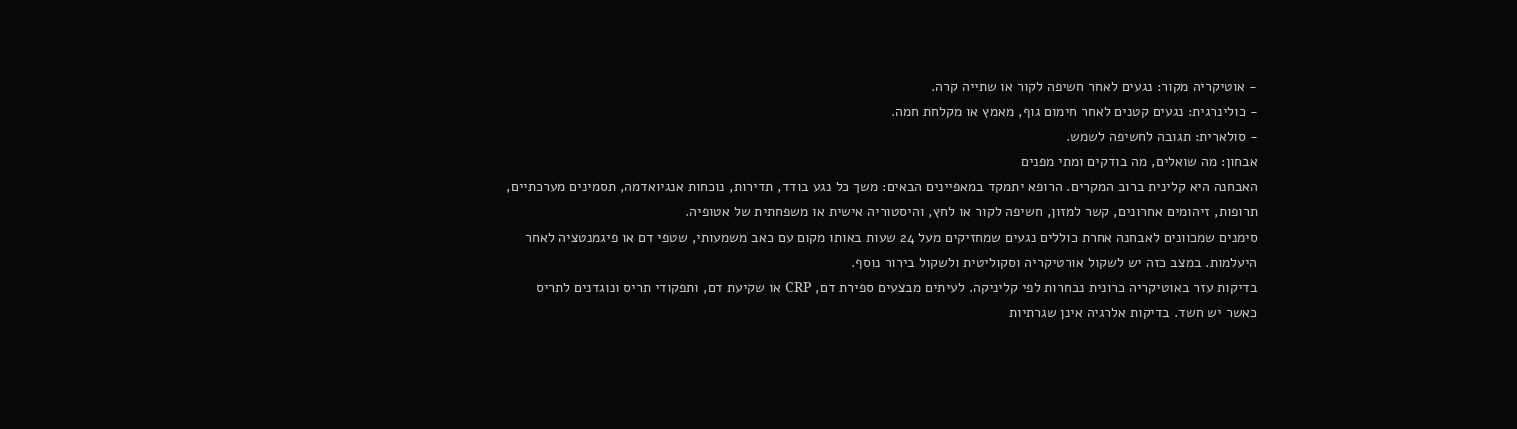- אוטיקריה מקור: נגעים לאחר חשיפה לקור או שתייה קרה.
- כולינרגית: נגעים קטנים לאחר חימום גוף, מאמץ או מקלחת חמה.
- סולארית: תגובה לחשיפה לשמש.
אבחון: מה שואלים, מה בודקים ומתי מפנים
האבחנה היא קלינית ברוב המקרים. הרופא יתמקד במאפיינים הבאים: משך כל נגע בודד, תדירות, נוכחות אנגיואדמה, תסמינים מערכתיים, תרופות, זיהומים אחרונים, קשר למזון, חשיפה לקור או לחץ, והיסטוריה אישית או משפחתית של אטופיה.
סימנים שמכוונים לאבחנה אחרת כוללים נגעים שמחזיקים מעל 24 שעות באותו מקום עם כאב משמעותי, שטפי דם או פיגמנטציה לאחר היעלמות. במצב כזה יש לשקול אורטיקריה וסקוליטית ולשקול בירור נוסף.
בדיקות עזר באוטיקריה כרונית נבחרות לפי קליניקה. לעיתים מבצעים ספירת דם, CRP או שקיעת דם, ותפקודי תריס ונוגדנים לתריס כאשר יש חשד. בדיקות אלרגיה אינן שגרתיות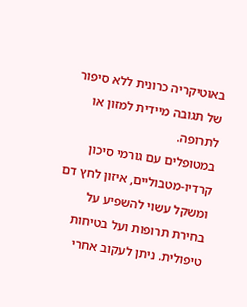באוטיקריה כרונית ללא סיפור של תגובה מיידית למזון או לתרופה.
במטופלים עם גורמי סיכון קרדיו-מטבוליים, איזון לחץ דם ומשקל עשוי להשפיע על בחירת תרופות ועל בטיחות טיפולית. ניתן לעקוב אחרי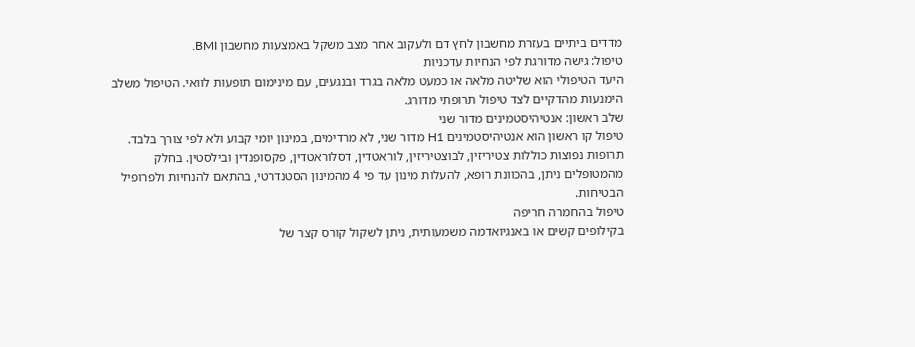מדדים ביתיים בעזרת מחשבון לחץ דם ולעקוב אחר מצב משקל באמצעות מחשבון BMI.
טיפול: גישה מדורגת לפי הנחיות עדכניות
היעד הטיפולי הוא שליטה מלאה או כמעט מלאה בגרד ובנגעים, עם מינימום תופעות לוואי. הטיפול משלב הימנעות מהדקיים לצד טיפול תרופתי מדורג.
שלב ראשון: אנטיהיסטמינים מדור שני
טיפול קו ראשון הוא אנטיהיסטמינים H1 מדור שני, לא מרדימים, במינון יומי קבוע ולא לפי צורך בלבד. תרופות נפוצות כוללות צטיריזין, לבוצטיריזין, לוראטדין, דסלוראטדין, פקסופנדין ובילסטין. בחלק מהמטופלים ניתן, בהכוונת רופא, להעלות מינון עד פי 4 מהמינון הסטנדרטי, בהתאם להנחיות ולפרופיל הבטיחות.
טיפול בהחמרה חריפה
בקילופים קשים או באנגיואדמה משמעותית, ניתן לשקול קורס קצר של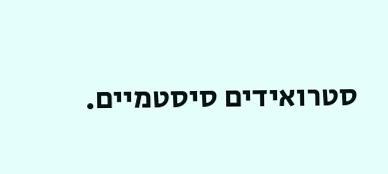סטרואידים סיסטמיים.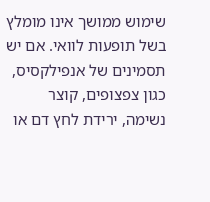שימוש ממושך אינו מומלץ בשל תופעות לוואי. אם יש תסמינים של אנפילקסיס, כגון צפצופים, קוצר נשימה, ירידת לחץ דם או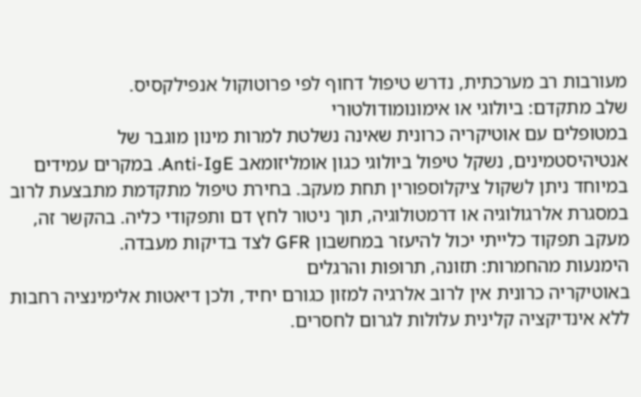מעורבות רב מערכתית, נדרש טיפול דחוף לפי פרוטוקול אנפילקסיס.
שלב מתקדם: ביולוגי או אימונומודולטורי
במטופלים עם אוטיקריה כרונית שאינה נשלטת למרות מינון מוגבר של אנטיהיסטמינים, נשקל טיפול ביולוגי כגון אומליזומאב Anti-IgE. במקרים עמידים במיוחד ניתן לשקול ציקלוספורין תחת מעקב. בחירת טיפול מתקדמת מתבצעת לרוב במסגרת אלרגולוגיה או דרמטולוגיה, תוך ניטור לחץ דם ותפקודי כליה. בהקשר זה, מעקב תפקוד כלייתי יכול להיעזר במחשבון GFR לצד בדיקות מעבדה.
הימנעות מהחמרות: תזונה, תרופות והרגלים
באוטיקריה כרונית אין לרוב אלרגיה למזון כגורם יחיד, ולכן דיאטות אלימינציה רחבות ללא אינדיקציה קלינית עלולות לגרום לחסרים.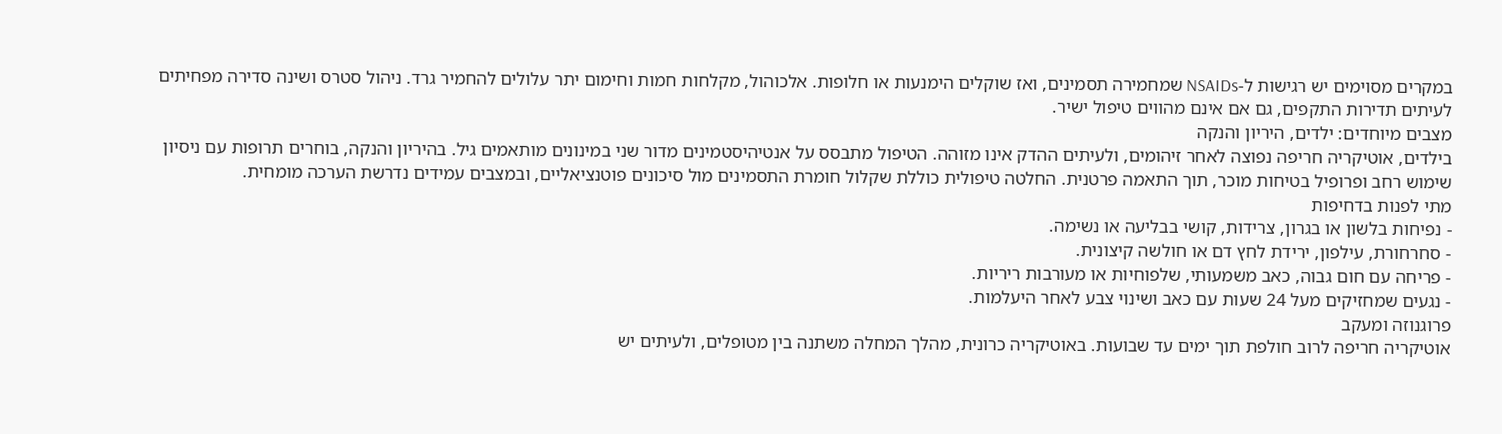במקרים מסוימים יש רגישות ל-NSAIDs שמחמירה תסמינים, ואז שוקלים הימנעות או חלופות. אלכוהול, מקלחות חמות וחימום יתר עלולים להחמיר גרד. ניהול סטרס ושינה סדירה מפחיתים לעיתים תדירות התקפים, גם אם אינם מהווים טיפול ישיר.
מצבים מיוחדים: ילדים, היריון והנקה
בילדים, אוטיקריה חריפה נפוצה לאחר זיהומים, ולעיתים ההדק אינו מזוהה. הטיפול מתבסס על אנטיהיסטמינים מדור שני במינונים מותאמים גיל. בהיריון והנקה, בוחרים תרופות עם ניסיון שימוש רחב ופרופיל בטיחות מוכר, תוך התאמה פרטנית. החלטה טיפולית כוללת שקלול חומרת התסמינים מול סיכונים פוטנציאליים, ובמצבים עמידים נדרשת הערכה מומחית.
מתי לפנות בדחיפות
- נפיחות בלשון או בגרון, צרידות, קושי בבליעה או נשימה.
- סחרחורת, עילפון, ירידת לחץ דם או חולשה קיצונית.
- פריחה עם חום גבוה, כאב משמעותי, שלפוחיות או מעורבות ריריות.
- נגעים שמחזיקים מעל 24 שעות עם כאב ושינוי צבע לאחר היעלמות.
פרוגנוזה ומעקב
אוטיקריה חריפה לרוב חולפת תוך ימים עד שבועות. באוטיקריה כרונית, מהלך המחלה משתנה בין מטופלים, ולעיתים יש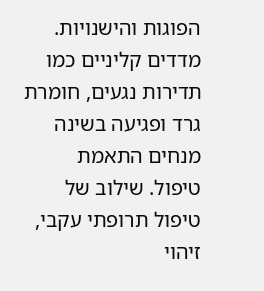הפוגות והישנויות. מדדים קליניים כמו תדירות נגעים, חומרת גרד ופגיעה בשינה מנחים התאמת טיפול. שילוב של טיפול תרופתי עקבי, זיהוי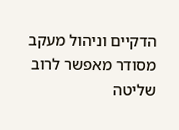הדקיים וניהול מעקב מסודר מאפשר לרוב שליטה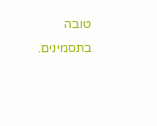טובה בתסמינים.